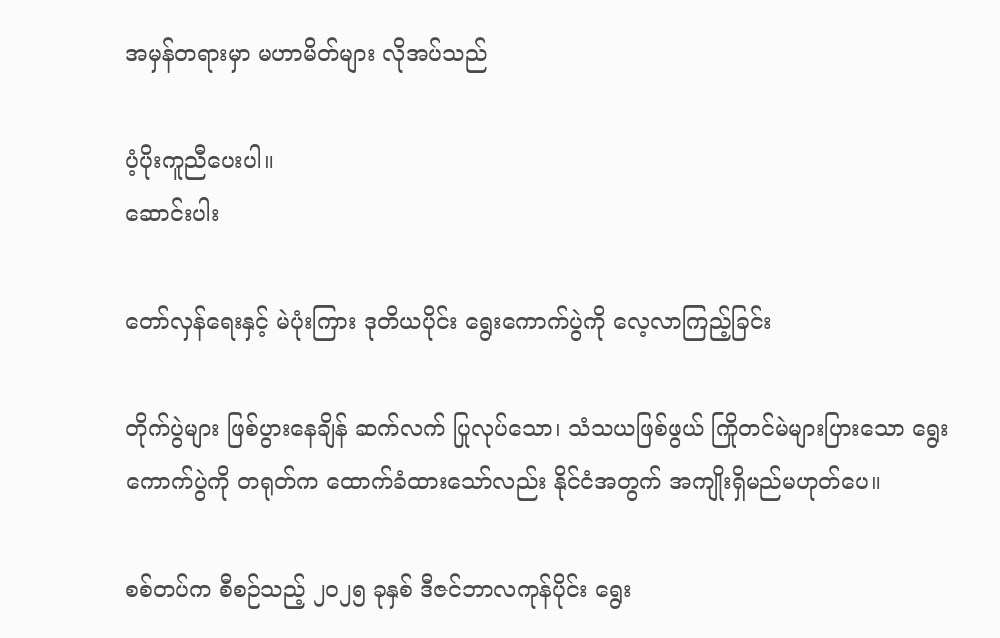အမှန်တရားမှာ မဟာမိတ်များ လိုအပ်သည်

ပံ့ပိုးကူညီပေးပါ။
ဆောင်းပါး

တော်လှန်ရေးနှင့် မဲပုံးကြား ဒုတိယပိုင်း ရွေးကောက်ပွဲကို လေ့လာကြည့်ခြင်း

တိုက်ပွဲများ ဖြစ်ပွားနေချိန် ဆက်လက် ပြုလုပ်သော၊ သံသယဖြစ်ဖွယ် ကြိုတင်မဲများပြားသော ရွေးကောက်ပွဲကို တရုတ်က ထောက်ခံထားသော်လည်း နိုင်ငံအတွက် အကျိုးရှိမည်မဟုတ်ပေ။

စစ်တပ်က စီစဉ်သည့် ၂၀၂၅ ခုနှစ် ဒီဇင်ဘာလကုန်ပိုင်း ရွေး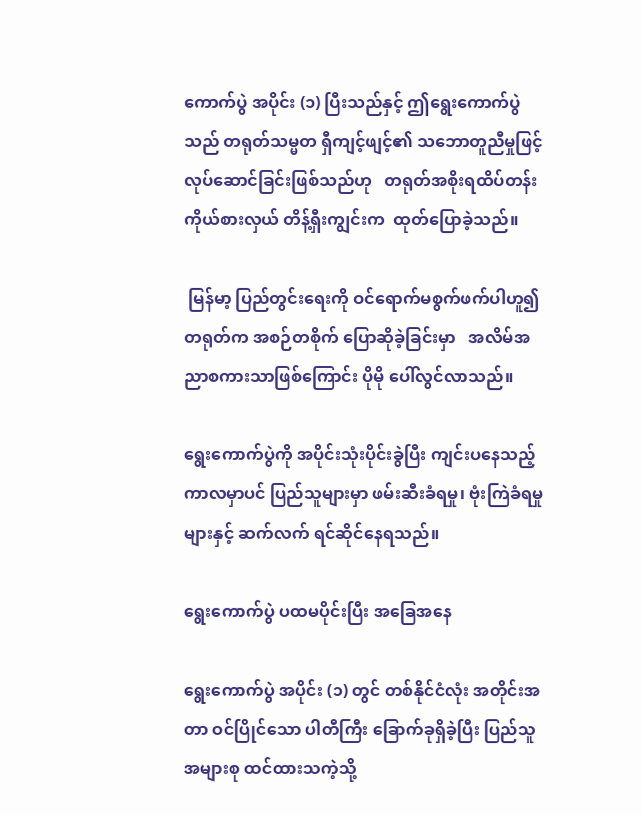ကောက်ပွဲ အပိုင်း (၁) ပြီးသည်နှင့် ဤရွေးကောက်ပွဲသည် တရုတ်သမ္မတ ရှီကျင့်ဖျင့်၏ သဘောတူညီမှုဖြင့် လုပ်ဆောင်ခြင်းဖြစ်သည်ဟု   တရုတ်အစိုးရထိပ်တန်းကိုယ်စားလှယ် တိန့်ရှီးကျွင်းက  ထုတ်ပြောခဲ့သည်။

 မြန်မာ့ ပြည်တွင်းရေးကို ဝင်ရောက်မစွက်ဖက်ပါဟူ၍ တရုတ်က အစဉ်တစိုက် ပြောဆိုခဲ့ခြင်းမှာ   အလိမ်အညာစကားသာဖြစ်ကြောင်း ပိုမို ပေါ်လွင်လာသည်။

ရွေးကောက်ပွဲကို အပိုင်းသုံးပိုင်းခွဲပြီး ကျင်းပနေသည့် ကာလမှာပင် ပြည်သူများမှာ ဖမ်းဆီးခံရမှု၊ ဗုံးကြဲခံရမှုများနှင့် ဆက်လက် ရင်ဆိုင်နေရသည်။

ရွေးကောက်ပွဲ ပထမပိုင်းပြီး အခြေအနေ

ရွေးကောက်ပွဲ အပိုင်း (၁) တွင် တစ်နိုင်ငံလုံး အတိုင်းအတာ ဝင်ပြိုင်သော ပါတီကြီး ခြောက်ခုရှိခဲ့ပြီး ပြည်သူအများစု ထင်ထားသကဲ့သို့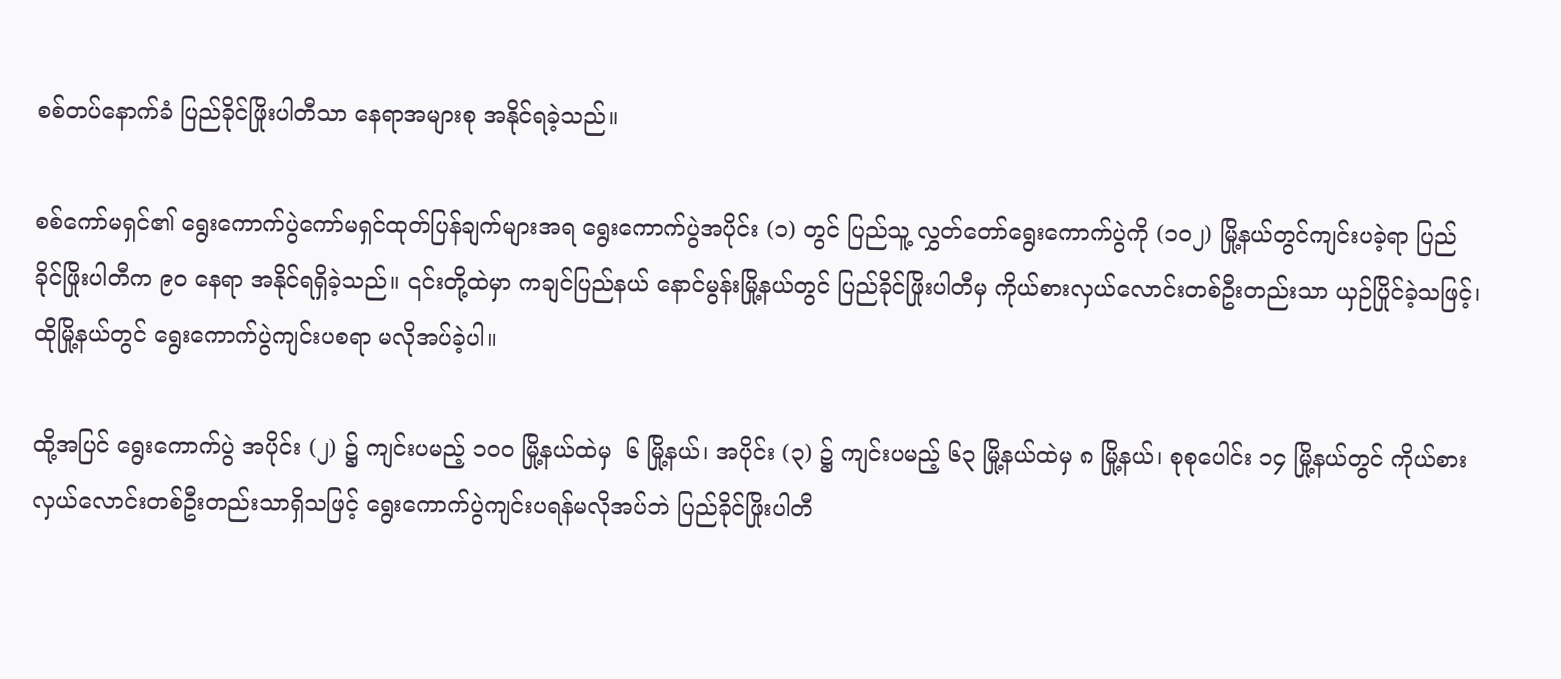စစ်တပ်နောက်ခံ ပြည်ခိုင်ဖြိုးပါတီသာ နေရာအများစု အနိုင်ရခဲ့သည်။

စစ်ကော်မရှင်၏ ရွေးကောက်ပွဲကော်မရှင်ထုတ်ပြန်ချက်များအရ ရွေးကောက်ပွဲအပိုင်း (၁) တွင် ပြည်သူ့ လွှတ်တော်ရွေးကောက်ပွဲကို (၁၀၂) မြို့နယ်တွင်ကျင်းပခဲ့ရာ ပြည်ခိုင်ဖြိုးပါတီက ၉၀ နေရာ အနိုင်ရရှိခဲ့သည်။ ၎င်းတို့ထဲမှာ ကချင်ပြည်နယ် နောင်မွန်းမြို့နယ်တွင် ပြည်ခိုင်ဖြိုးပါတီမှ ကိုယ်စားလှယ်လောင်းတစ်ဦးတည်းသာ ယှဉ်ပြိုင်ခဲ့သဖြင့်၊ ထိုမြို့နယ်တွင် ရွေးကောက်ပွဲကျင်းပစရာ မလိုအပ်ခဲ့ပါ။

ထို့အပြင် ရွေးကောက်ပွဲ အပိုင်း (၂) ၌ ကျင်းပမည့် ၁၀၀ မြို့နယ်ထဲမှ  ၆ မြို့နယ်၊ အပိုင်း (၃) ၌ ကျင်းပမည့် ၆၃ မြို့နယ်ထဲမှ ၈ မြို့နယ်၊ စုစုပေါင်း ၁၄ မြို့နယ်တွင် ကိုယ်စားလှယ်လောင်းတစ်ဦးတည်းသာရှိသဖြင့် ရွေးကောက်ပွဲကျင်းပရန်မလိုအပ်ဘဲ ပြည်ခိုင်ဖြိုးပါတီ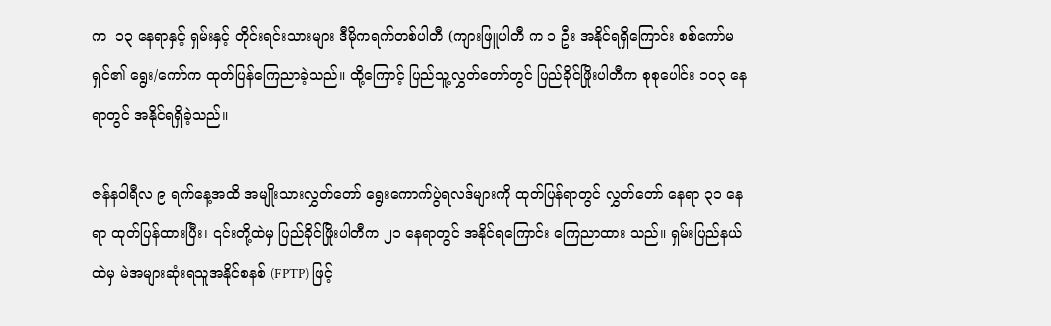က  ၁၃ နေရာနှင့် ရှမ်းနှင့် တိုင်းရင်းသားများ ဒီမိုကရက်တစ်ပါတီ (ကျားဖြူပါတီ က ၁ ဦး အနိုင်ရရှိကြောင်း စစ်ကော်မရှင်၏ ရွေး/ကော်က ထုတ်ပြန်ကြေညာခဲ့သည်။ ထို့ကြောင့် ပြည်သူ့လွှတ်တော်တွင် ပြည်ခိုင်ဖြိုးပါတီက စုစုပေါင်း ၁၀၃ နေရာတွင် အနိုင်ရရှိခဲ့သည်။

ဇန်နဝါရီလ ၉ ရက်နေ့အထိ အမျိုးသားလွှတ်တော် ရွေးကောက်ပွဲရလဒ်များကို ထုတ်ပြန်ရာတွင် လွှတ်တော် နေရာ ၃၁ နေရာ ထုတ်ပြန်ထားပြီး၊ ၎င်းတို့ထဲမှ ပြည်ခိုင်ဖြိုးပါတီက ၂၁ နေရာတွင် အနိုင်ရကြောင်း ကြေညာထား သည်။ ရှမ်းပြည်နယ်ထဲမှ မဲအများဆုံးရသူအနိုင်စနစ် (FPTP) ဖြင့်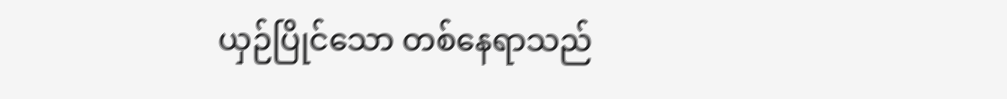ယှဉ်ပြိုင်သော တစ်နေရာသည်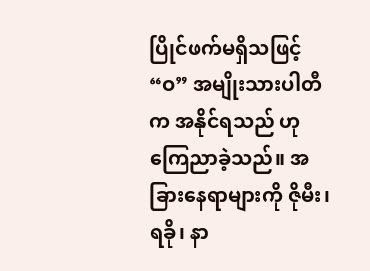ပြိုင်ဖက်မရှိသဖြင့်  “ဝ” အမျိုးသားပါတီက အနိုင်ရသည် ဟု ကြေညာခဲ့သည်။ အခြားနေရာများကို ဇိုမီး၊ ရခို၊ နာ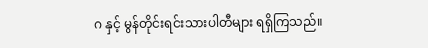ဂ နှင့် မွန်တိုင်းရင်းသားပါတီများ ရရှိကြသည်။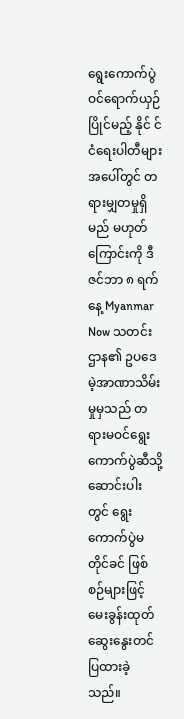ရွေးကောက်ပွဲ ဝင်ရောက်ယှဉ်ပြိုင်မည့် နိုင် င်ငံရေးပါတီများ အပေါ်တွင် တရားမျှတမှုရှိမည် မဟုတ်ကြောင်းကို ဒီဇင်ဘာ ၈ ရက်နေ့ Myanmar Now သတင်းဌာန၏ ဥပဒေမဲ့အာဏာသိမ်းမှုမှသည် တရားမဝင်ရွေးကောက်ပွဲဆီသို့ ဆောင်းပါးတွင် ရွေးကောက်ပွဲမတိုင်ခင် ဖြစ်စဉ်များဖြင့် မေးခွန်းထုတ် ဆွေးနွေးတင်ပြထားခဲ့သည်။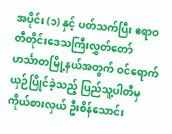အပိုင်း (၁) နှင့် ပတ်သက်ပြီး ဧရာဝတီတိုင်းဒေသကြီးလွှတ်တော် ဟင်္သာတမြို့နယ်အတွက် ဝင်ရောက်ယှဉ်ပြိုင်ခဲ့သည့် ပြည်သူ့ပါတီမှ ကိုယ်စားလှယ် ဦးစိန်သောင်း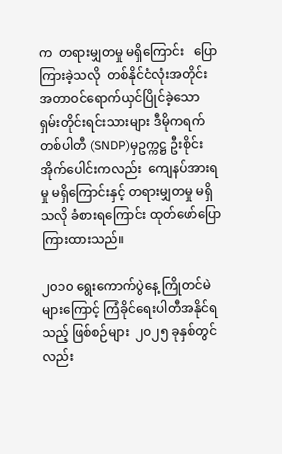က  တရားမျှတမှု မရှိကြောင်း   ပြောကြားခဲ့သလို  တစ်နိုင်ငံလုံးအတိုင်းအတာဝင်ရောက်ယှင်ပြိုင်ခဲ့သော ရှမ်းတိုင်းရင်းသားများ ဒီမိုကရက်တစ်ပါတီ (SNDP)မှဥက္ကဋ္ဌ ဦးစိုင်းအိုက်ပေါင်းကလည်း  ကျေနပ်အားရမှု မရှိကြောင်းနှင့် တရားမျှတမှု မရှိသလို ခံစားရကြောင်း ထုတ်ဖော်ပြောကြားထားသည်။

၂၀၁၀ ရွေးကောက်ပွဲနေ့ ကြိုတင်မဲများကြောင့် ကြံခိုင်ရေးပါတီအနိုင်ရသည့် ဖြစ်စဉ်များ  ၂၀၂၅ ခုနှစ်တွင်လည်း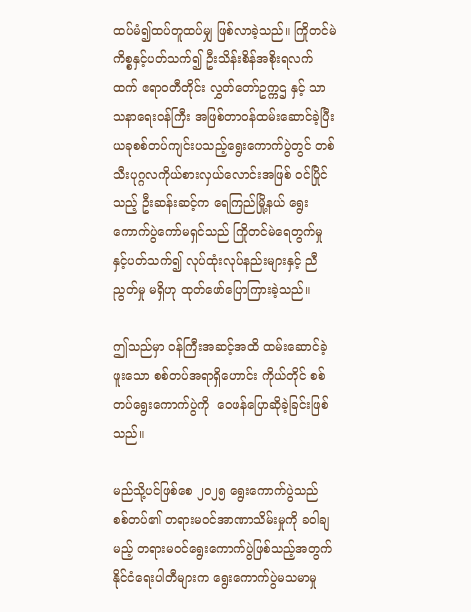ထပ်မံ၍ထပ်တူထပ်မျှ ဖြစ်လာခဲ့သည်။ ကြိုတင်မဲကိစ္စနှင့်ပတ်သက်၍ ဦးသိန်းစိန်အစိုးရလက်ထက် ဧရာဝတီတိုင်း လွှတ်တော်ဥက္ကဌ နှင့် သာသနာရေးဝန်ကြီး အဖြစ်တာဝန်ထမ်းဆောင်ခဲ့ပြီး ယခုစစ်တပ်ကျင်းပသည့်ရွေးကောက်ပွဲတွင် တစ်သီးပုဂ္ဂလကိုယ်စားလှယ်လောင်းအဖြစ် ဝင်ပြိုင်သည့် ဦးဆန်းဆင့်က ရေကြည်မြို့နယ် ရွေးကောက်ပွဲကော်မရှင်သည် ကြိုတင်မဲရေတွက်မှုနှင့်ပတ်သက်၍ လုပ်ထုံးလုပ်နည်းများနှင့် ညီညွတ်မှု မရှိဟု ထုတ်ဖော်ပြောကြားခဲ့သည်။

ဤသည်မှာ ဝန်ကြီးအဆင့်အထိ ထမ်းဆောင်ခဲ့ဖူးသော စစ်တပ်အရာရှိဟောင်း ကိုယ်တိုင် စစ်တပ်ရွေးကောက်ပွဲကို  ဝေဖန်ပြောဆိုခဲ့ခြင်းဖြစ်သည်။

မည်သို့ပင်ဖြစ်စေ ၂၀၂၅ ရွေးကောက်ပွဲသည် စစ်တပ်၏ တရားမဝင်အာဏာသိမ်းမှုကို ခဝါချမည့် တရားမဝင်ရွေးကောက်ပွဲဖြစ်သည့်အတွက်   နိုင်ငံရေးပါတီများက ရွေးကောက်ပွဲမသမာမှု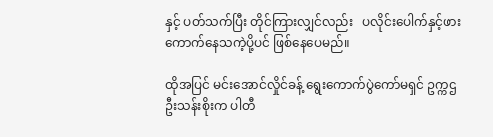နှင့် ပတ်သက်ပြီး တိုင်ကြားလျှင်လည်း   ပလိုင်းပေါက်နှင့်ဖားကောက်နေသကဲ့ပို့ပင် ဖြစ်နေပေမည်။

ထိုအပြင် မင်းအောင်လှိုင်ခန့် ရွေးကောက်ပွဲကော်မရှင် ဥက္ကဌ ဦးသန်းစိုးက ပါတီ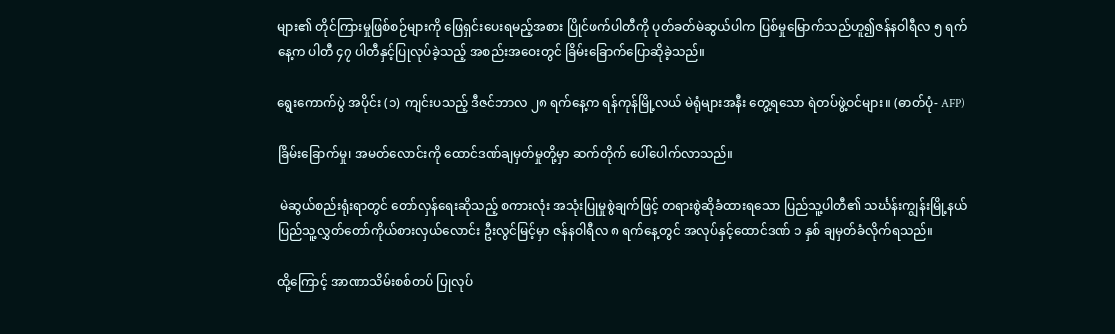များ၏ တိုင်ကြားမှုဖြစ်စဉ်များကို ဖြေရှင်းပေးရမည့်အစား ပြိုင်ဖက်ပါတီကို ပုတ်ခတ်မဲဆွယ်ပါက ပြစ်မှုမြောက်သည်ဟူ၍ဇန်နဝါရီလ ၅ ရက်နေ့က ပါတီ ၄၇ ပါတီနှင့်ပြုလုပ်ခဲ့သည့် အစည်းအဝေးတွင် ခြိမ်းခြောက်ပြောဆိုခဲ့သည်။

ရွေးကောက်ပွဲ အပိုင်း (၁) ကျင်းပသည့် ဒီဇင်ဘာလ ၂၈ ရက်နေ့က ရန်ကုန်မြို့လယ် မဲရုံများအနီး တွေ့ရသော ရဲတပ်ဖွဲ့ဝင်များ။ (ဓာတ်ပုံ- AFP)

ခြိမ်းခြောက်မှု၊ အမတ်လောင်းကို ထောင်ဒဏ်ချမှတ်မှုတို့မှာ ဆက်တိုက် ပေါ်ပေါက်လာသည်။

 မဲဆွယ်စည်းရုံးရာတွင် တော်လှန်ရေးဆိုသည့် စကားလုံး အသုံးပြုမှုစွဲချက်ဖြင့် တရားစွဲဆိုခံထားရသော ပြည်သူ့ပါတီ၏ သင်္ဃန်းကျွန်းမြို့နယ် ပြည်သူ့လွှတ်တော်ကိုယ်စားလှယ်လောင်း ဦးလွင်မြင့်မှာ ဇန်နဝါရီလ ၈ ရက်နေ့တွင် အလုပ်နှင့်ထောင်ဒဏ် ၁ နှစ် ချမှတ်ခံလိုက်ရသည်။

ထို့ကြောင့် အာဏာသိမ်းစစ်တပ် ပြုလုပ်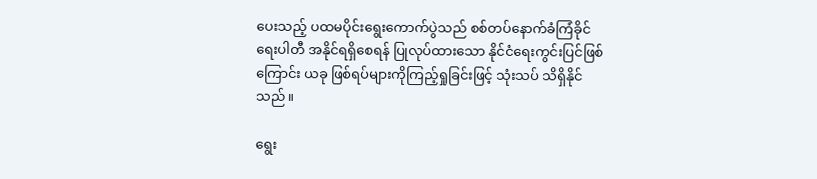ပေးသည့် ပထမပိုင်းရွေးကောက်ပွဲသည် စစ်တပ်နောက်ခံကြံခိုင်ရေးပါတီ အနိုင်ရရှိစေရန် ပြုလုပ်ထားသော နိုင်ငံရေးကွင်းပြင်ဖြစ်ကြောင်း ယခု ဖြစ်ရပ်များကိုကြည့်ရှုခြင်းဖြင့် သုံးသပ် သိရှိနိုင်သည်။

ရွေး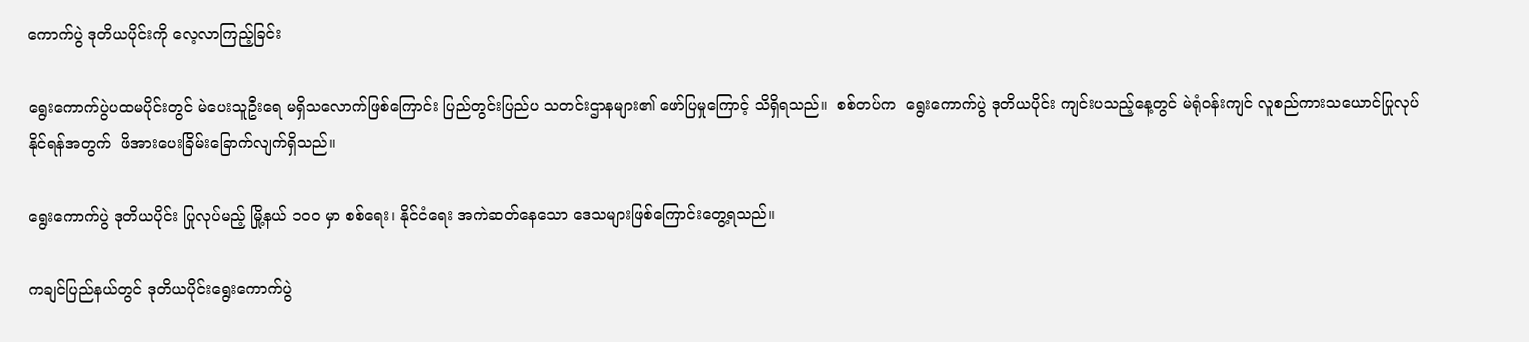ကောက်ပွဲ ဒုတိယပိုင်းကို လေ့လာကြည့်ခြင်း

ရွေးကောက်ပွဲပထမပိုင်းတွင် မဲပေးသူဦးရေ မရှိသလောက်ဖြစ်ကြောင်း ပြည်တွင်းပြည်ပ သတင်းဌာနများ၏ ဖော်ပြမှုကြောင့် သိရှိရသည်။  စစ်တပ်က  ရွေးကောက်ပွဲ ဒုတိယပိုင်း ကျင်းပသည့်နေ့တွင် မဲရုံဝန်းကျင် လူစည်ကားသယောင်ပြုလုပ်နိုင်ရန်အတွက်  ဖိအားပေးခြိမ်းခြောက်လျက်ရှိသည်။

ရွေးကောက်ပွဲ ဒုတိယပိုင်း ပြုလုပ်မည့် မြို့နယ် ၁၀၀ မှာ စစ်ရေး၊ နိုင်ငံရေး အကဲဆတ်နေသော ဒေသများဖြစ်ကြောင်းတွေ့ရသည်။

ကချင်ပြည်နယ်တွင် ဒုတိယပိုင်းရွေးကောက်ပွဲ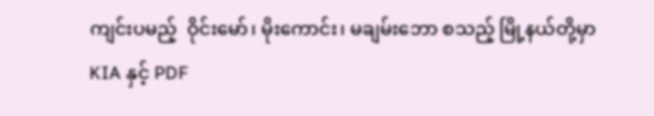ကျင်းပမည့်  ဝိုင်းမော်၊ မိုးကောင်း၊ မချမ်းဘော စသည့် မြို့နယ်တို့မှာ  KIA နှင့် PDF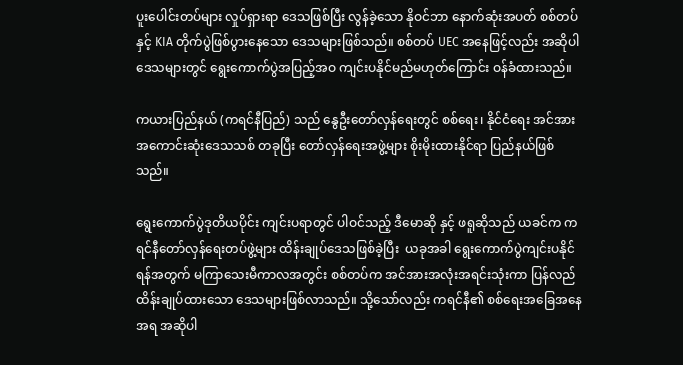ပူးပေါင်းတပ်များ လှုပ်ရှားရာ ဒေသဖြစ်ပြီး လွန်ခဲ့သော နိုဝင်ဘာ နောက်ဆုံးအပတ် စစ်တပ် နှင့် KIA တိုက်ပွဲဖြစ်ပွားနေသော ဒေသများဖြစ်သည်။ စစ်တပ် UEC အနေဖြင့်လည်း အဆိုပါ ဒေသများတွင် ရွေးကောက်ပွဲအပြည့်အဝ ကျင်းပနိုင်မည်မဟုတ်ကြောင်း ဝန်ခံထားသည်။

ကယားပြည်နယ် (ကရင်နီပြည်) သည် နွေဦးတော်လှန်ရေးတွင် စစ်ရေး၊ နိုင်ငံရေး အင်အားအကောင်းဆုံးဒေသသစ် တခုပြီး တော်လှန်ရေးအဖွဲ့များ စိုးမိုးထားနိုင်ရာ ပြည်နယ်ဖြစ်သည်။

ရွေးကောက်ပွဲဒုတိယပိုင်း ကျင်းပရာတွင် ပါဝင်သည့် ဒီမောဆို နှင့် ဖရူဆိုသည် ယခင်က ကရင်နီတော်လှန်ရေးတပ်ဖွဲ့များ ထိန်းချုပ်ဒေသဖြစ်ခဲ့ပြီး  ယခုအခါ ရွေးကောက်ပွဲကျင်းပနိုင်ရန်အတွက် မကြာသေးမီကာလအတွင်း စစ်တပ်က အင်အားအလုံးအရင်းသုံးကာ ပြန်လည်ထိန်းချုပ်ထားသော ဒေသများဖြစ်လာသည်။ သို့သော်လည်း ကရင်နီ၏ စစ်ရေးအခြေအနေအရ အဆိုပါ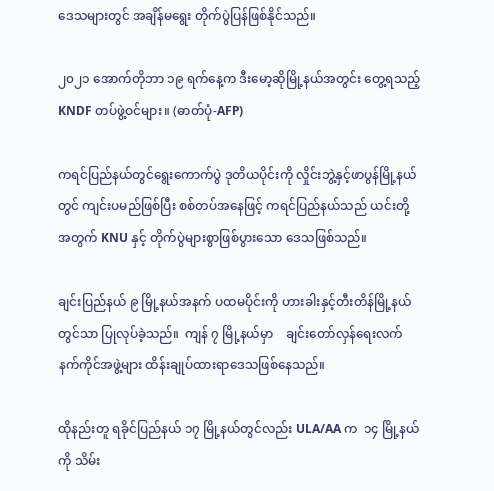ဒေသများတွင် အချိန်မရွေး တိုက်ပွဲပြန်ဖြစ်နိုင်သည်။

၂၀၂၁ အောက်တိုဘာ ၁၉ ရက်နေ့က ဒီးမော့ဆိုမြို့နယ်အတွင်း တွေ့ရသည့် KNDF တပ်ဖွဲ့ဝင်များ။ (ဓာတ်ပုံ-AFP)

ကရင်ပြည်နယ်တွင်ရွေးကောက်ပွဲ ဒုတိယပိုင်းကို လှိုင်းဘွဲ့နှင့်ဖာပွန်မြို့နယ်တွင် ကျင်းပမည်ဖြစ်ပြီး စစ်တပ်အနေဖြင့် ကရင်ပြည်နယ်သည် ယင်းတို့အတွက် KNU နှင့် တိုက်ပွဲများစွာဖြစ်ပွားသော ဒေသဖြစ်သည်။

ချင်းပြည်နယ် ၉ မြို့နယ်အနက် ပထမပိုင်းကို ဟားခါးနှင့်တီးတိန်မြို့နယ်တွင်သာ ပြုလုပ်ခဲ့သည်။  ကျန် ၇ မြို့နယ်မှာ    ချင်းတော်လှန်ရေးလက်နက်ကိုင်အဖွဲ့များ ထိန်းချုပ်ထားရာဒေသဖြစ်နေသည်။

ထိုနည်းတူ ရခိုင်ပြည်နယ် ၁၇ မြို့နယ်တွင်လည်း ULA/AA က  ၁၄ မြို့နယ်ကို သိမ်း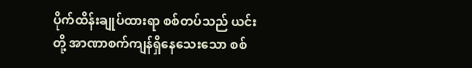ပိုက်ထိန်းချုပ်ထားရာ စစ်တပ်သည် ယင်းတို့ အာဏာစက်ကျန်ရှိနေသေးသော စစ်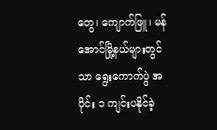တွေ၊ ကျောက်ဖြူ၊ မန်အောင်မြို့နယ်များတွင်သာ ရွေးကောက်ပွဲ အပိုင်း ၁ ကျင်းပနိုင်ခဲ့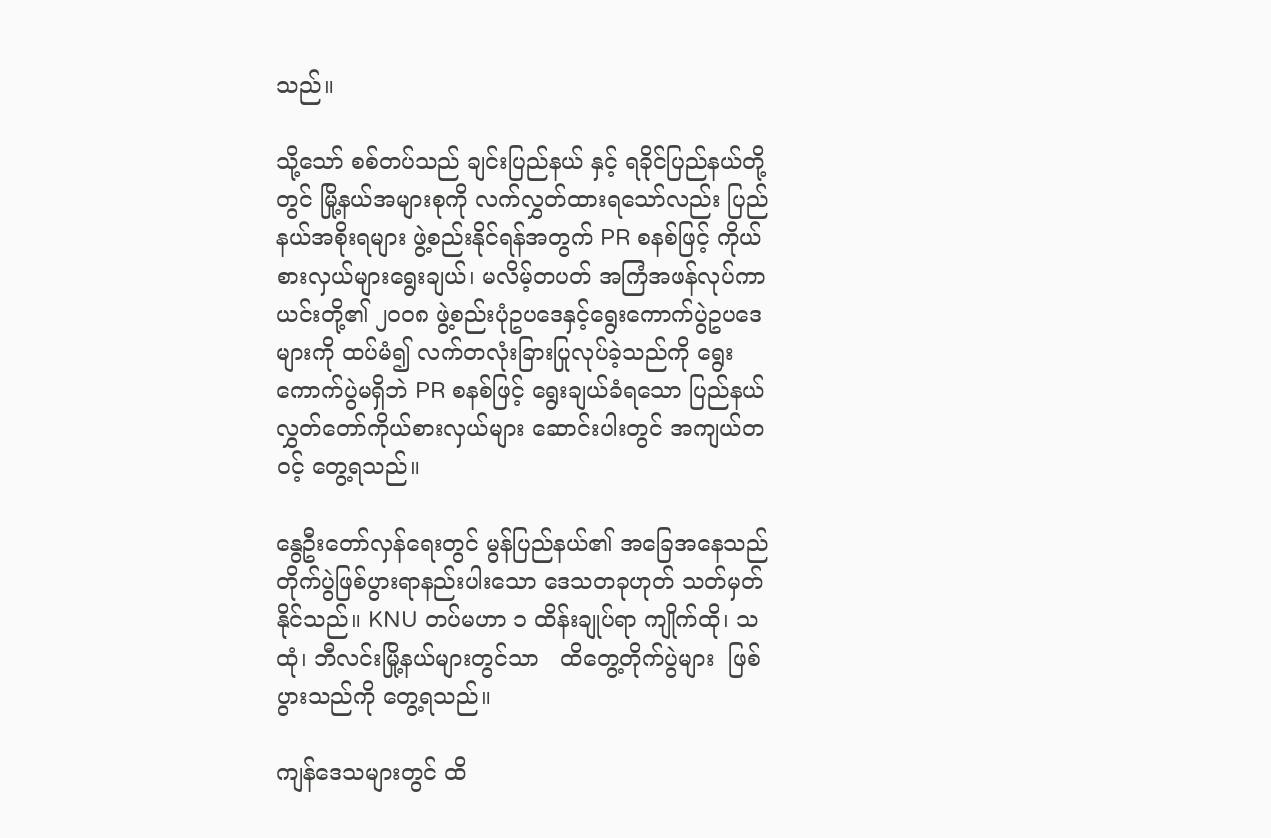သည်။

သို့သော် စစ်တပ်သည် ချင်းပြည်နယ် နှင့် ရခိုင်ပြည်နယ်တို့တွင် မြို့နယ်အများစုကို လက်လွှတ်ထားရသော်လည်း ပြည်နယ်အစိုးရများ ဖွဲ့စည်းနိုင်ရန်အတွက် PR စနစ်ဖြင့် ကိုယ်စားလှယ်များရွေးချယ်၊ မလိမ့်တပတ် အကြံအဖန်လုပ်ကာ ယင်းတို့၏ ၂၀၀၈ ဖွဲ့စည်းပုံဥပဒေနှင့်ရွေးကောက်ပွဲဥပဒေများကို ထပ်မံ၍ လက်တလုံးခြားပြုလုပ်ခဲ့သည်ကို ရွေးကောက်ပွဲမရှိဘဲ PR စနစ်ဖြင့် ရွေးချယ်ခံရသော ပြည်နယ်လွှတ်တော်ကိုယ်စားလှယ်များ ဆောင်းပါးတွင် အကျယ်တဝင့် တွေ့ရသည်။

နွေဦးတော်လှန်ရေးတွင် မွန်ပြည်နယ်၏ အခြေအနေသည် တိုက်ပွဲဖြစ်ပွားရာနည်းပါးသော ဒေသတခုဟုတ် သတ်မှတ်နိုင်သည်။ KNU တပ်မဟာ ၁ ထိန်းချုပ်ရာ ကျိုက်ထို၊ သထုံ၊ ဘီလင်းမြို့နယ်များတွင်သာ   ထိတွေ့တိုက်ပွဲများ  ဖြစ်ပွားသည်ကို တွေ့ရသည်။

ကျန်ဒေသများတွင် ထိ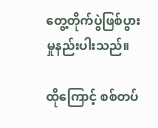တွေ့တိုက်ပွဲဖြစ်ပွားမှုနည်းပါးသည်။

ထိုကြောင့် စစ်တပ်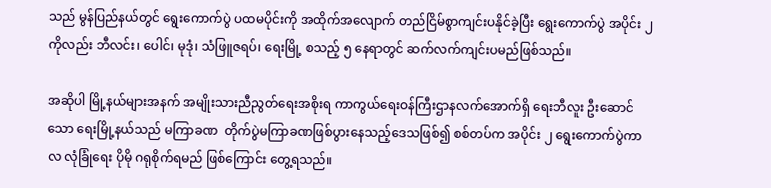သည် မွန်ပြည်နယ်တွင် ရွေးကောက်ပွဲ ပထမပိုင်းကို အထိုက်အလျောက် တည်ငြိမ်စွာကျင်းပနိုင်ခဲ့ပြီး ရွေးကောက်ပွဲ အပိုင်း ၂ ကိုလည်း ဘီလင်း၊ ပေါင်၊ မုဒုံ၊ သံဖြူဇရပ်၊ ရေးမြို့ စသည့် ၅ နေရာတွင် ဆက်လက်ကျင်းပမည်ဖြစ်သည်။

အဆိုပါ မြို့နယ်များအနက် အမျိုးသားညီညွတ်ရေးအစိုးရ ကာကွယ်ရေးဝန်ကြီးဌာနလက်အောက်ရှိ ရေးဘီလူး ဦးဆောင်သော ရေးမြို့နယ်သည် မကြာခဏ  တိုက်ပွဲမကြာခဏဖြစ်ပွားနေသည့်ဒေသဖြစ်၍ စစ်တပ်က အပိုင်း ၂ ရွေးကောက်ပွဲကာလ လုံခြုံရေး ပိုမို ဂရုစိုက်ရမည် ဖြစ်ကြောင်း တွေ့ရသည်။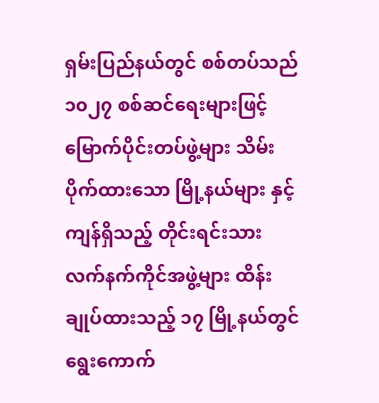ရှမ်းပြည်နယ်တွင် စစ်တပ်သည် ၁၀၂၇ စစ်ဆင်ရေးများဖြင့် မြောက်ပိုင်းတပ်ဖွဲ့များ သိမ်းပိုက်ထားသော မြို့နယ်များ နှင့်ကျန်ရှိသည့် တိုင်းရင်းသား လက်နက်ကိုင်အဖွဲ့များ ထိန်းချုပ်ထားသည့် ၁၇ မြို့နယ်တွင် ရွေးကောက်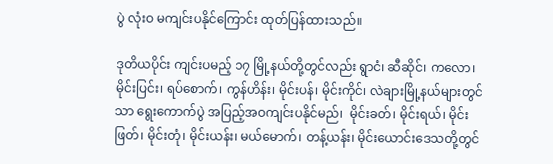ပွဲ လုံးဝ မကျင်းပနိုင်ကြောင်း ထုတ်ပြန်ထားသည်။

ဒုတိယပိုင်း ကျင်းပမည့် ၁၇ မြို့နယ်တို့တွင်လည်း ရွာငံ၊ ဆီဆိုင်၊ ကလော၊ မိုင်းပြင်း၊ ရပ်စောက်၊ ကွန်ဟိန်း၊ မိုင်းပန်၊ မိုင်းကိုင်၊ လဲချားမြို့နယ်များတွင်သာ ရွေးကောက်ပွဲ အပြည့်အဝကျင်းပနိုင်မည်၊  မိုင်းခတ်၊ မိုင်းရယ်၊ မိုင်းဖြတ်၊ မိုင်းတုံ၊ မိုင်းယန်း၊ မယ်မောက်၊ တန့်ယန်း၊ မိုင်းယောင်းဒေသတို့တွင်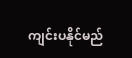ကျင်းပနိုင်မည်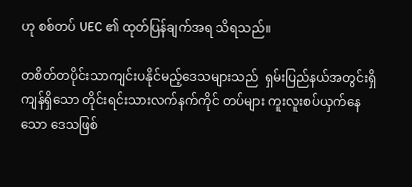ဟု စစ်တပ် UEC ၏ ထုတ်ပြန်ချက်အရ သိရသည်။

တစိတ်တပိုင်းသာကျင်းပနိုင်မည့်ဒေသများသည်  ရှမ်းပြည်နယ်အတွင်းရှိကျန်ရှိသော တိုင်းရင်းသားလက်နက်ကိုင် တပ်များ ကူးလူးစပ်ယှက်နေသော ဒေသဖြစ်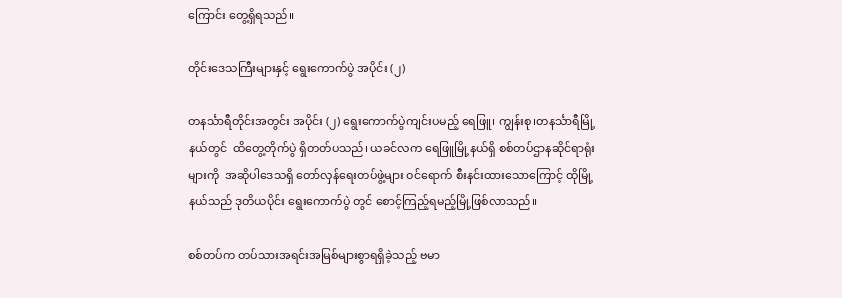ကြောင်း တွေ့ရှိရသည်။

တိုင်းဒေသကြီးများနှင့် ရွေးကောက်ပွဲ အပိုင်း (၂)

တနင်္သာရီတိုင်းအတွင်း အပိုင်း (၂) ရွေးကောက်ပွဲကျင်းပမည့် ရေဖြူ၊ ကျွန်းစု၊တနင်္သာရီမြို့နယ်တွင်  ထိတွေ့တိုက်ပွဲ ရှိတတ်ပသည်၊ ယခင်လက ရေဖြူမြို့နယ်ရှိ စစ်တပ်ဌာနဆိုင်ရာရုံးများကို  အဆိုပါဒေသရှိ တော်လှန်ရေးတပ်ဖွဲ့များ ဝင်ရောက် စီးနင်းထားသောကြောင့် ထိုမြို့နယ်သည် ဒုတိယပိုင်း ရွေးကောက်ပွဲ တွင် စောင့်ကြည့်ရမည့်မြို့ဖြစ်လာသည်။

စစ်တပ်က တပ်သားအရင်းအမြစ်များစွာရရှိခဲ့သည့် ဗမာ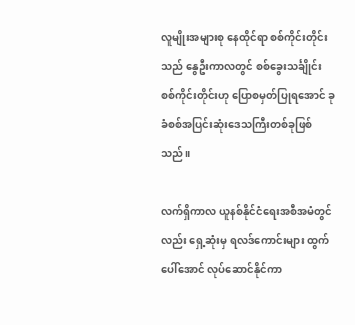လူမျိုးအများစု နေထိုင်ရာ စစ်ကိုင်းတိုင်းသည် နွေဦးကာလတွင် စစ်ခွေးသင်္ချိုင်း စစ်ကိုင်းတိုင်းဟု ပြောစမှတ်ပြုရအောင် ခုခံစစ်အပြင်းဆုံးဒေသကြီးတစ်ခုဖြစ်သည်။

လက်ရှိကာလ ယူနစ်နိုင်ငံရေးအစီအမံတွင်လည်း ရှေ့ဆုံးမှ ရလဒ်ကောင်းများ ထွက်ပေါ်အောင် လုပ်ဆောင်နိုင်ကာ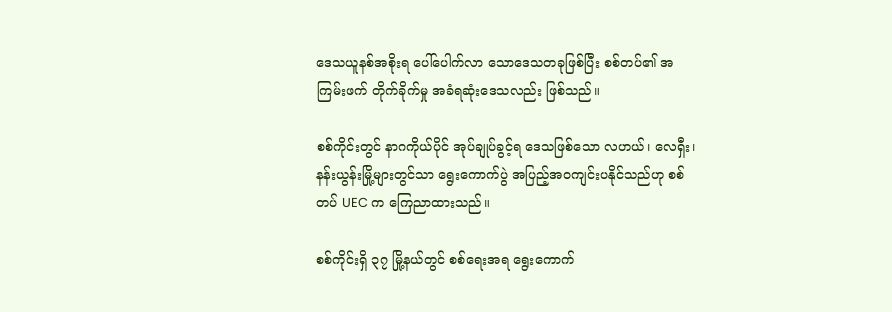ဒေသယူနစ်အစိုးရ ပေါ်ပေါက်လာ သောဒေသတခုဖြစ်ပြီး စစ်တပ်၏ အကြမ်းဖက် တိုက်ခိုက်မှု အခံရဆုံးဒေသလည်း ဖြစ်သည်။

စစ်ကိုင်းတွင် နာဂကိုယ်ပိုင် အုပ်ချုပ်ခွင့်ရ ဒေသဖြစ်သော လဟယ်၊ လေရှီး၊ နန်းယွန်းမြို့များတွင်သာ ရွေးကောက်ပွဲ အပြည့်အဝကျင်းပနိုင်သည်ဟု စစ်တပ် UEC က ကြေညာထားသည်။

စစ်ကိုင်းရှိ ၃၇ မြို့နယ်တွင် စစ်ရေးအရ ရွေးကောက်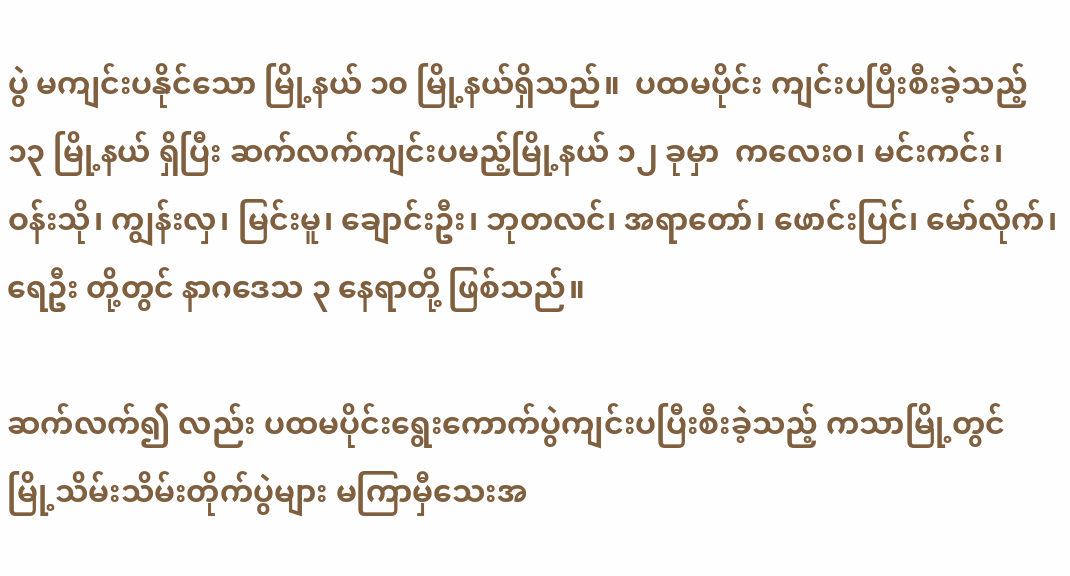ပွဲ မကျင်းပနိုင်သော မြို့နယ် ၁၀ မြို့နယ်ရှိသည်။  ပထမပိုင်း ကျင်းပပြီးစီးခဲ့သည့်  ၁၃ မြို့နယ် ရှိပြီး ဆက်လက်ကျင်းပမည့်မြို့နယ် ၁၂ ခုမှာ  ကလေးဝ၊ မင်းကင်း၊ ဝန်းသို၊ ကျွန်းလှ၊ မြင်းမူ၊ ချောင်းဦး၊ ဘုတလင်၊ အရာတော်၊ ဖောင်းပြင်၊ မော်လိုက်၊ ရေဦး တို့တွင် နာဂဒေသ ၃ နေရာတို့ ဖြစ်သည်။

ဆက်လက်၍ လည်း ပထမပိုင်းရွေးကောက်ပွဲကျင်းပပြီးစီးခဲ့သည့် ကသာမြို့တွင် မြို့သိမ်းသိမ်းတိုက်ပွဲများ မကြာမှီသေးအ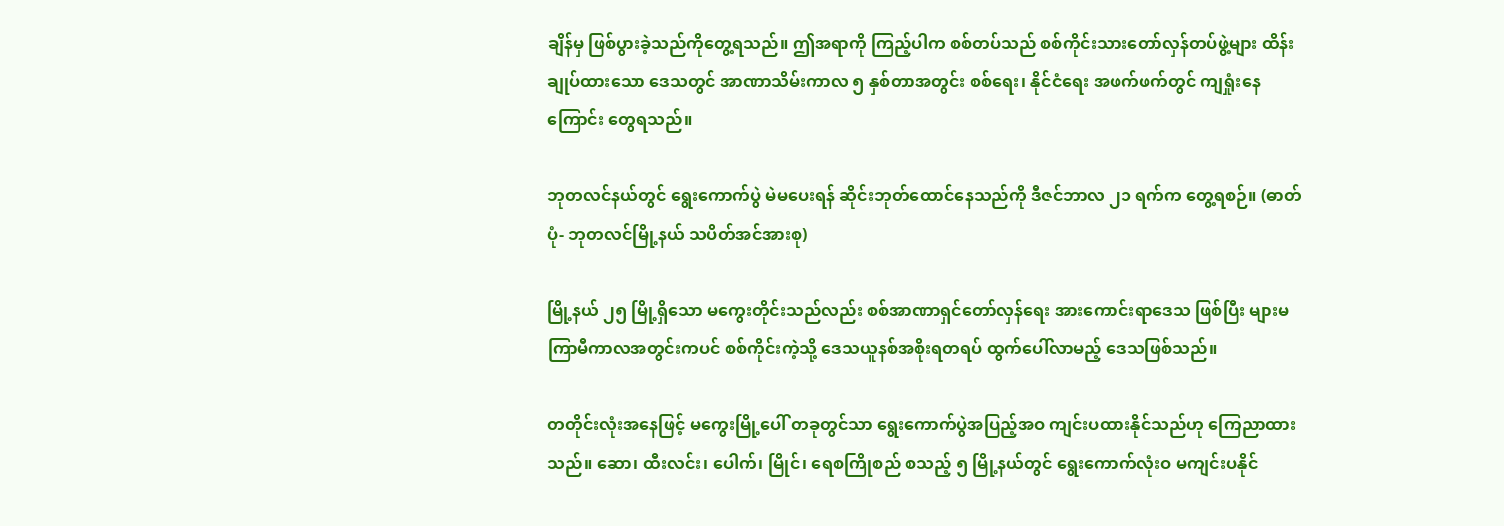ချိန်မှ ဖြစ်ပွားခဲ့သည်ကိုတွေ့ရသည်။ ဤအရာကို ကြည့်ပါက စစ်တပ်သည် စစ်ကိုင်းသားတော်လှန်တပ်ဖွဲ့များ ထိန်းချုပ်ထားသော ဒေသတွင် အာဏာသိမ်းကာလ ၅ နှစ်တာအတွင်း စစ်ရေး၊ နိုင်ငံရေး အဖက်ဖက်တွင် ကျရှုံးနေကြောင်း တွေရသည်။

ဘုတလင်နယ်တွင် ရွေးကောက်ပွဲ မဲမပေးရန် ဆိုင်းဘုတ်ထောင်နေသည်ကို ဒီဇင်ဘာလ ၂၁ ရက်က တွေ့ရစဉ်။ (ဓာတ်ပုံ- ဘုတလင်မြို့နယ် သပိတ်အင်အားစု)

မြို့နယ် ၂၅ မြို့ရှိသော မကွေးတိုင်းသည်လည်း စစ်အာဏာရှင်တော်လှန်ရေး အားကောင်းရာဒေသ ဖြစ်ပြီး များမကြာမီကာလအတွင်းကပင် စစ်ကိုင်းကဲ့သို့ ဒေသယူနစ်အစိုးရတရပ် ထွက်ပေါ်လာမည့် ဒေသဖြစ်သည်။

တတိုင်းလုံးအနေဖြင့် မကွေးမြို့ပေါ် တခုတွင်သာ ရွေးကောက်ပွဲအပြည့်အဝ ကျင်းပထားနိုင်သည်ဟု ကြေညာထားသည်။ ဆော၊ ထီးလင်း၊ ပေါက်၊ မြိုင်၊ ရေစကြိုစည် စသည့် ၅ မြို့နယ်တွင် ရွေးကောက်လုံးဝ မကျင်းပနိုင်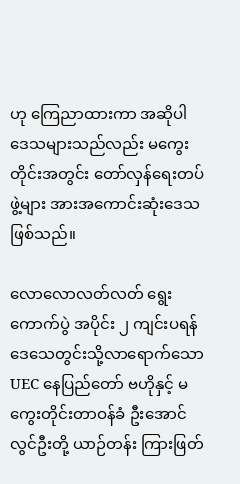ဟု ကြေညာထားကာ အဆိုပါဒေသများသည်လည်း မကွေးတိုင်းအတွင်း တော်လှန်ရေးတပ်ဖွဲ့များ အားအကောင်းဆုံးဒေသဖြစ်သည်။

လောလောလတ်လတ် ရွေးကောက်ပွဲ အပိုင်း ၂ ကျင်းပရန် ဒေသေတွင်းသို့လာရောက်သော UEC နေပြည်တော် ဗဟိုနှင့် မကွေးတိုင်းတာဝန်ခံ ဦးအောင်လွင်ဦးတို့ ယာဉ်တန်း ကြားဖြတ်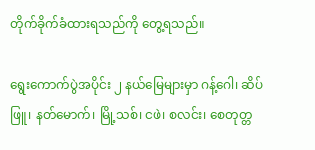တိုက်ခိုက်ခံထားရသည်ကို တွေ့ရသည်။

ရွေးကောက်ပွဲအပိုင်း ၂ နယ်မြေများမှာ ဂန့်ဂေါ၊ ဆိပ်ဖြူ၊ နတ်မောက်၊ မြို့သစ်၊ ငဖဲ၊ စလင်း၊ စေတုတ္တ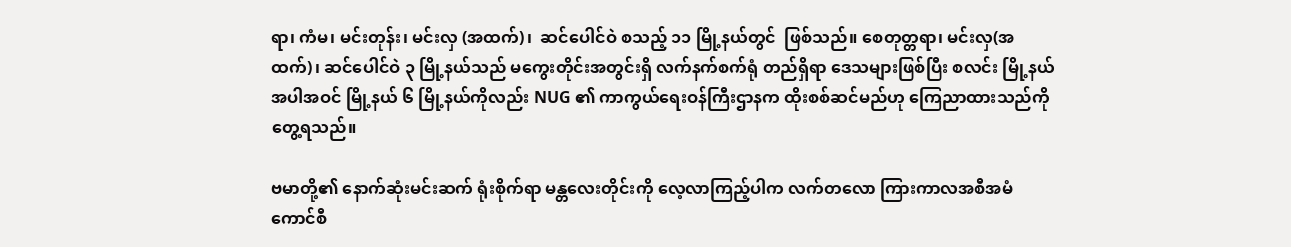ရာ၊ ကံမ၊ မင်းတုန်း၊ မင်းလှ (အထက်)၊  ဆင်ပေါင်ဝဲ စသည့် ၁၁ မြို့နယ်တွင်  ဖြစ်သည်။ စေတုတ္တရာ၊ မင်းလှ(အထက်)၊ ဆင်ပေါင်ဝဲ ၃ မြို့နယ်သည် မကွေးတိုင်းအတွင်းရှိ လက်နက်စက်ရုံ တည်ရှိရာ ဒေသများဖြစ်ပြီး စလင်း မြို့နယ်အပါအဝင် မြို့နယ် ၆ မြို့နယ်ကိုလည်း NUG ၏ ကာကွယ်ရေးဝန်ကြီးဌာနက ထိုးစစ်ဆင်မည်ဟု ကြေညာထားသည်ကိုတွေ့ရသည်။

ဗမာတို့၏ နောက်ဆုံးမင်းဆက် ရုံးစိုက်ရာ မန္တလေးတိုင်းကို လေ့လာကြည့်ပါက လက်တလော ကြားကာလအစီအမံကောင်စီ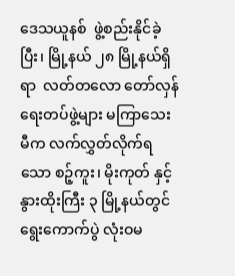ဒေသယူနစ်  ဖွဲ့စည်းနိုင်ခဲ့ပြီး၊ မြို့နယ် ၂၈ မြို့နယ်ရှိရာ  လတ်တလော တော်လှန်ရေးတပ်ဖွဲ့များ မကြာသေးမီက လက်လွှတ်လိုက်ရသော စဉ့်ကူး၊ မိုးကုတ် နှင့် နွားထိုးကြီး ၃ မြို့နယ်တွင်ရွေးကောက်ပွဲ လုံးဝမ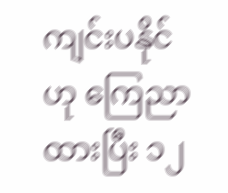ကျင်းပနိုင်ဟု ကြေညာထားပြီး ၁၂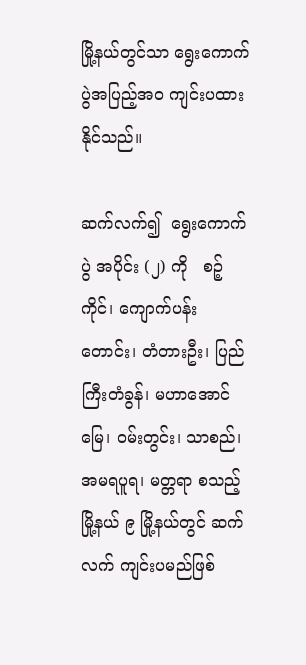မြို့နယ်တွင်သာ ရွေးကောက်ပွဲအပြည့်အဝ ကျင်းပထားနိုင်သည်။

ဆက်လက်၍  ရွေးကောက်ပွဲ အပိုင်း (၂) ကို   စဉ့်ကိုင်၊ ကျောက်ပန်းတောင်း၊ တံတားဦး၊ ပြည်ကြီးတံခွန်၊ မဟာအောင်မြေ၊ ဝမ်းတွင်း၊ သာစည်၊ အမရပူရ၊ မတ္တရာ စသည့် မြို့နယ် ၉ မြို့နယ်တွင် ဆက်လက် ကျင်းပမည်ဖြစ်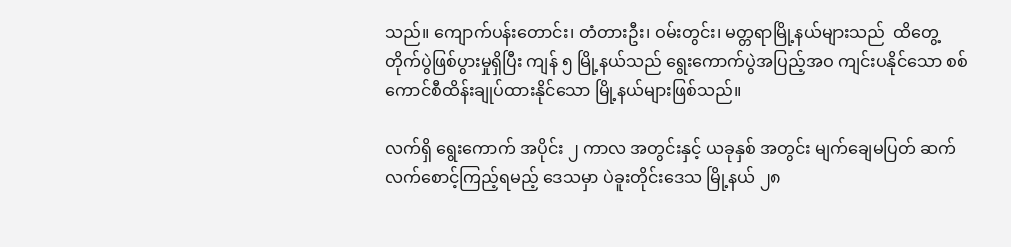သည်။ ကျောက်ပန်းတောင်း၊ တံတားဦး၊ ဝမ်းတွင်း၊ မတ္တရာမြို့နယ်များသည်  ထိတွေ့တိုက်ပွဲဖြစ်ပွားမှုရှိပြီး ကျန် ၅ မြို့နယ်သည် ရွေးကောက်ပွဲအပြည့်အဝ ကျင်းပနိုင်သော စစ်ကောင်စီထိန်းချုပ်ထားနိုင်သော မြို့နယ်များဖြစ်သည်။

လက်ရှိ ရွေးကောက် အပိုင်း ၂ ကာလ အတွင်းနှင့် ယခုနှစ် အတွင်း မျက်ချေမပြတ် ဆက်လက်စောင့်ကြည့်ရမည့် ဒေသမှာ ပဲခူးတိုင်းဒေသ မြို့နယ် ၂၈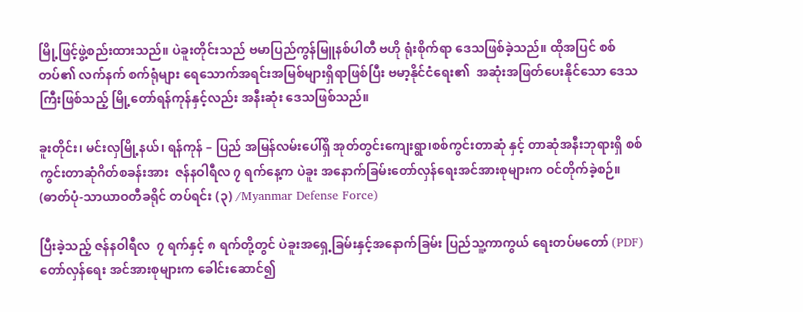မြို့ဖြင့်ဖွဲ့စည်းထားသည်။ ပဲခူးတိုင်းသည် ဗမာပြည်ကွန်မြူနစ်ပါတီ ဗဟို ရုံးစိုက်ရာ ဒေသဖြစ်ခဲ့သည်။ ထိုအပြင် စစ်တပ်၏ လက်နက် စက်ရုံများ ရေသောက်အရင်းအမြစ်များရှိရာဖြစ်ပြီး ဗမာ့နိုင်ငံရေး၏  အဆုံးအဖြတ်ပေးနိုင်သော ဒေသကြီးဖြစ်သည့် မြို့တော်ရန်ကုန်နှင့်လည်း အနီးဆုံး ဒေသဖြစ်သည်။

ခူးတိုင်း၊ မင်းလှမြို့နယ်၊ ရန်ကုန် – ပြည် အမြန်လမ်း‌ပေါ်ရှိ အုတ်တွင်းကျေးရွာ၊စစ်ကွင်းတာဆုံ နှင့် တာဆုံအနီးဘုရားရှိ စစ်ကွင်းတာဆုံဂိတ်စခန်းအား  ဇန်နဝါရီလ ၇ ရက်နေ့က ပဲခူး အနောက်ခြမ်းတော်လှန်ရေးအင်အားစုများက ဝင်တိုက်ခဲ့စဉ်။ (ဓာတ်ပုံ-သာယာဝတီခရိုင် တပ်ရင်း (၃) /Myanmar Defense Force)

ပြီးခဲ့သည့် ဇန်နဝါရီလ  ၇ ရက်နှင့် ၈ ရက်တို့တွင် ပဲခူးအရှေ့ခြမ်းနှင့်အနောက်ခြမ်း ပြည်သူ့ကာကွယ် ရေးတပ်မတော် (PDF) တော်လှန်ရေး အင်အားစုများက ခေါင်းဆောင်၍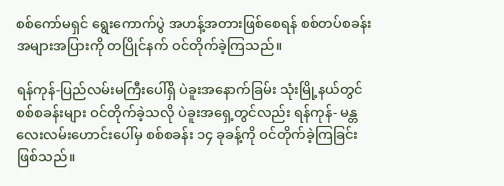စစ်ကော်မရှင် ရွေးကောက်ပွဲ အဟန့်အတားဖြစ်စေရန် စစ်တပ်စခန်း အများအပြားကို တပြိုင်နက် ဝင်တိုက်ခဲ့ကြသည်။

ရန်ကုန်-ပြည်လမ်းမကြီးပေါ်ရှိ ပဲခူးအနောက်ခြမ်း သုံးမြို့နယ်တွင် စစ်စခန်းများ ဝင်တိုက်ခဲ့သလို ပဲခူးအရှေ့တွင်လည်း ရန်ကုန်- မန္တလေးလမ်းဟောင်းပေါ်မှ စစ်စခန်း ၁၄ ခုခန့်ကို ဝင်တိုက်ခဲ့ကြခြင်းဖြစ်သည်။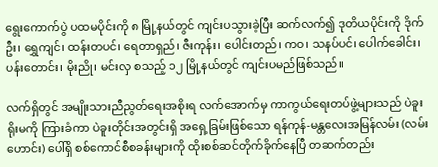ရွေးကောက်ပွဲ ပထမပိုင်းကို ၈ မြို့နယ်တွင် ကျင်းပသွားခဲ့ပြီး ဆက်လက်၍ ဒုတိယပိုင်းကို ဒိုက်ဦး၊ ရွှေကျင်၊ ထန်းတပင်၊ ရေတာရှည်၊ ဇီးကုန်း၊ ပေါင်းတည်၊ ကဝ၊ သနပ်ပင်၊ ပေါက်ခေါင်း၊ ပန်းတောင်း၊ မိုးညို၊ မင်းလှ စသည့် ၁၂ မြို့နယ်တွင် ကျင်းပမည်ဖြစ်သည်။

လက်ရှိတွင် အမျိုးသားညီညွတ်ရေးအစိုးရ လက်အောက်မှ ကာကွယ်ရေးတပ်ဖွဲ့များသည် ပဲခူးရိုးမကို ကြားခံကာ ပဲခူးတိုင်းအတွင်းရှိ အရှေ့ခြမ်းဖြစ်သော ရန်ကုန်-မန္တလေးအမြန်လမ်း (လမ်းဟောင်း) ပေါ်ရှိ စစ်ကောင်စီစခန်းများကို ထိုးစစ်ဆင်တိုက်ခိုက်နေပြီ တဆက်တည်း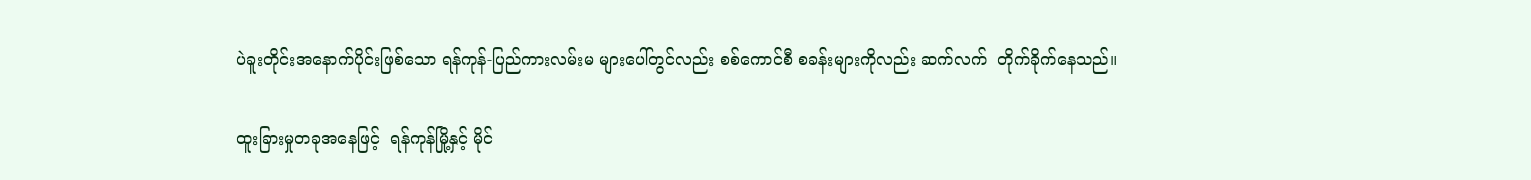ပဲခူးတိုင်းအနောက်ပိုင်းဖြစ်သော ရန်ကုန်-ပြည်ကားလမ်းမ များပေါ်တွင်လည်း စစ်ကောင်စီ စခန်းများကိုလည်း ဆက်လက်  တိုက်ခိုက်နေသည်။

ထူးခြားမှုတခုအနေဖြင့်  ရန်ကုန်မြို့နှင့် မိုင်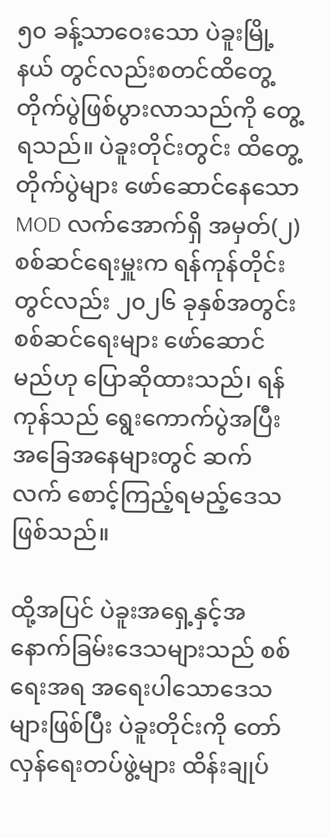၅၀ ခန့်သာဝေးသော ပဲခူးမြို့နယ် တွင်လည်းစတင်ထိတွေ့တိုက်ပွဲဖြစ်ပွားလာသည်ကို တွေ့ရသည်။ ပဲခူးတိုင်းတွင်း ထိတွေ့တိုက်ပွဲများ ဖော်ဆောင်နေသော MOD လက်အောက်ရှိ အမှတ်(၂) စစ်ဆင်ရေးမှူးက ရန်ကုန်တိုင်းတွင်လည်း ၂၀၂၆ ခုနှစ်အတွင်း စစ်ဆင်ရေးများ ဖော်ဆောင်မည်ဟု ပြောဆိုထားသည်၊ ရန်ကုန်သည် ရွေးကောက်ပွဲအပြီးအခြေအနေများတွင် ဆက်လက် စောင့်ကြည့်ရမည့်ဒေသ ဖြစ်သည်။

ထို့အပြင် ပဲခူးအရှေ့နှင့်အနောက်ခြမ်းဒေသများသည် စစ်ရေးအရ အရေးပါသောဒေသများဖြစ်ပြီး ပဲခူးတိုင်းကို တော်လှန်ရေးတပ်ဖွဲ့များ ထိန်းချုပ်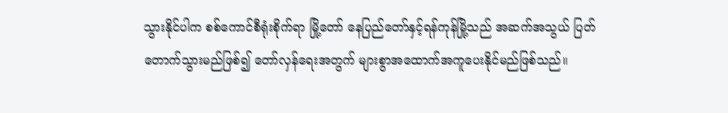သွားနိုင်ပါက စစ်ကောင်စီရုံးစိုက်ရာ မြို့တော် နေပြည်တော်နှင့်ရန်ကုန်မြို့သည် အဆက်အသွယ် ပြတ်တောက်သွားမည်ဖြစ်၍ တော်လှန်ရေးအတွက် များစွာအထောက်အကူပေးနိုင်မည်ဖြစ်သည်။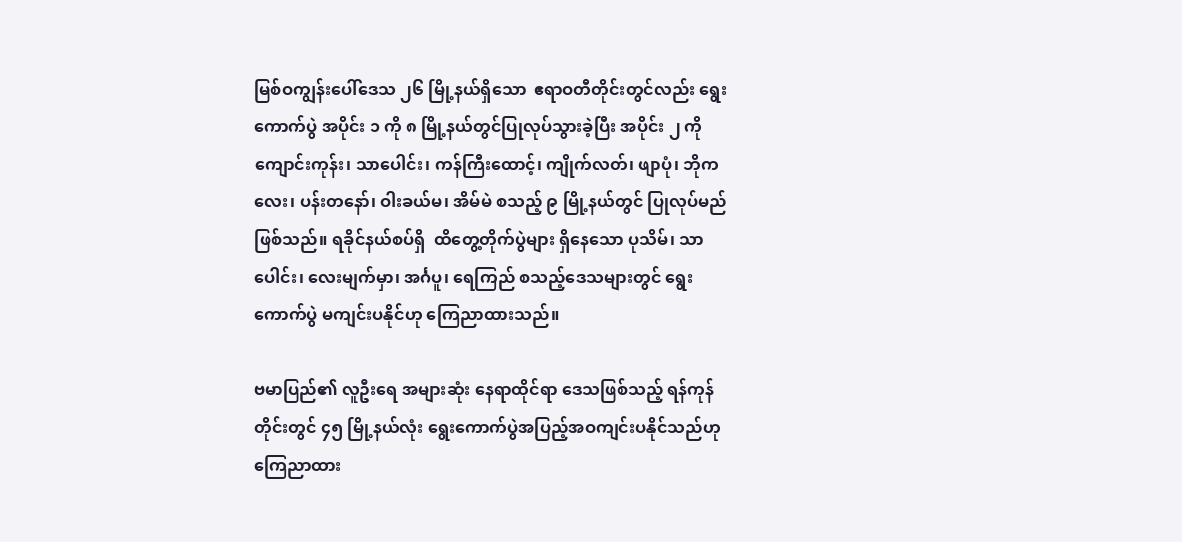မြစ်ဝကျွန်းပေါ်ဒေသ ၂၆ မြို့နယ်ရှိသော  ဧရာဝတီတိုင်းတွင်လည်း ရွေးကောက်ပွဲ အပိုင်း ၁ ကို ၈ မြို့နယ်တွင်ပြုလုပ်သွားခဲ့ပြီး အပိုင်း ၂ ကို ကျောင်းကုန်း၊ သာပေါင်း၊ ကန်ကြီးထောင့်၊ ကျိုက်လတ်၊ ဖျာပုံ၊ ဘိုကလေး၊ ပန်းတနော်၊ ဝါးခယ်မ၊ အိမ်မဲ စသည့် ၉ မြို့နယ်တွင် ပြုလုပ်မည်ဖြစ်သည်။ ရခိုင်နယ်စပ်ရှိ  ထိတွေ့တိုက်ပွဲများ ရှိနေသော ပုသိမ်၊ သာပေါင်း၊ လေးမျက်မှာ၊ အင်္ဂပူ၊ ရေကြည် စသည့်ဒေသများတွင် ရွေးကောက်ပွဲ မကျင်းပနိုင်ဟု ကြေညာထားသည်။

ဗမာပြည်၏ လူဦးရေ အများဆုံး နေရာထိုင်ရာ ဒေသဖြစ်သည့် ရန်ကုန်တိုင်းတွင် ၄၅ မြို့နယ်လုံး ရွေးကောက်ပွဲအပြည့်အဝကျင်းပနိုင်သည်ဟု ကြေညာထား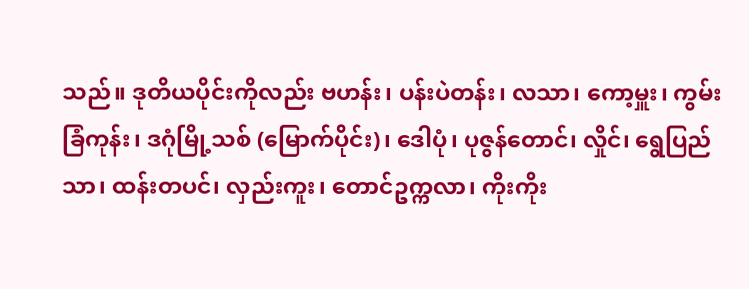သည်။ ဒုတိယပိုင်းကိုလည်း ဗဟန်း၊ ပန်းပဲတန်း၊ လသာ၊ ကော့မှူး၊ ကွမ်းခြံကုန်း၊ ဒဂုံမြို့သစ် (မြောက်ပိုင်း)၊ ဒေါပုံ၊ ပုဇွန်တောင်၊ လှိုင်၊ ရွေပြည်သာ၊ ထန်းတပင်၊ လှည်းကူး၊ တောင်ဥက္ကလာ၊ ကိုးကိုး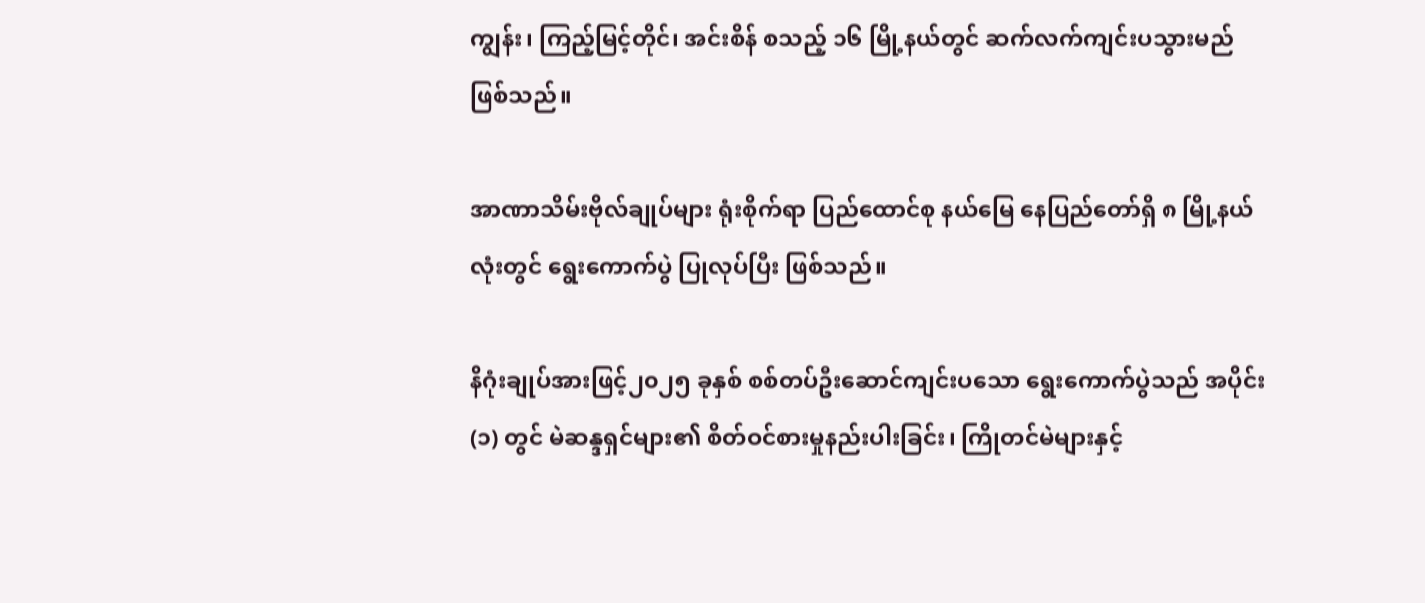ကျွန်း၊ ကြည့်မြင့်တိုင်၊ အင်းစိန် စသည့် ၁၆ မြို့နယ်တွင် ဆက်လက်ကျင်းပသွားမည်ဖြစ်သည်။

အာဏာသိမ်းဗိုလ်ချုပ်များ ရုံးစိုက်ရာ ပြည်ထောင်စု နယ်မြေ နေပြည်တော်ရှိ ၈ မြို့နယ်လုံးတွင် ရွေးကောက်ပွဲ ပြုလုပ်ပြီး ဖြစ်သည်။

နိဂုံးချုပ်အားဖြင့်၂၀၂၅ ခုနှစ် စစ်တပ်ဦးဆောင်ကျင်းပသော ရွေးကောက်ပွဲသည် အပိုင်း (၁) တွင် မဲဆန္ဒရှင်များ၏ စိတ်ဝင်စားမှုနည်းပါးခြင်း၊ ကြိုတင်မဲများနှင့်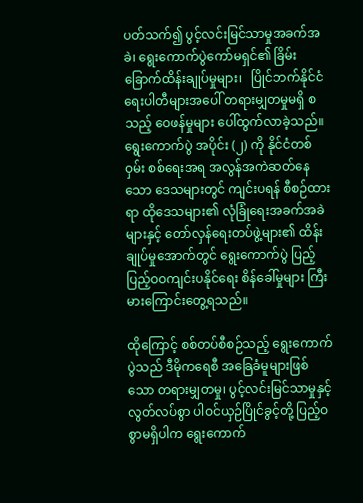ပတ်သက်၍ ပွင့်လင်းမြင်သာမှုအခက်အခဲ၊ ရွေးကောက်ပွဲကော်မရှင်၏ ခြိမ်းခြောက်ထိန်းချုပ်မှုများ၊   ပြိုင်ဘက်နိုင်ငံရေးပါတီများအပေါ် တရားမျှတမှုမရှိ စသည့် ဝေဖန်မှုများ ပေါ်ထွက်လာခဲ့သည်။  ရွေးကောက်ပွဲ အပိုင်း (၂) ကို နိုင်ငံတစ်ဝှမ်း စစ်ရေးအရ အလွန်အကဲဆတ်နေသော ဒေသများတွင် ကျင်းပရန် စီစဉ်ထားရာ ထိုဒေသများ၏ လုံခြုံရေးအခက်အခဲများနှင့် တော်လှန်ရေးတပ်ဖွဲ့များ၏ ထိန်းချုပ်မှုအောက်တွင် ရွေးကောက်ပွဲ ပြည့်ပြည့်ဝဝကျင်းပနိုင်ရေး စိန်ခေါ်မှုများ ကြီးမားကြောင်းတွေ့ရသည်။

ထိုကြောင့် စစ်တပ်စီစဉ်သည့် ရွေးကောက်ပွဲသည် ဒီမိုကရေစီ အခြေခံမူများဖြစ်သော တရားမျှတမှု၊ ပွင့်လင်းမြင်သာမှုနှင့် လွတ်လပ်စွာ ပါဝင်ယှဉ်ပြိုင်ခွင့်တို့ ပြည့်ဝစွာမရှိပါက ရွေးကောက်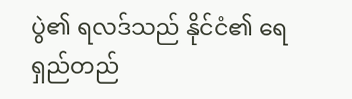ပွဲ၏ ရလဒ်သည် နိုင်ငံ၏ ရေရှည်တည်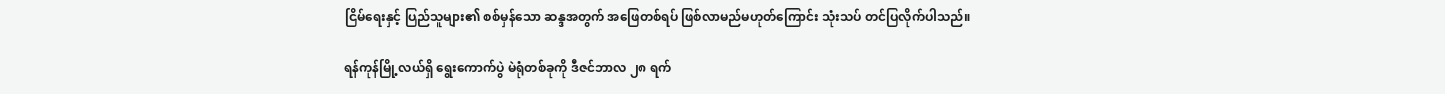ငြိမ်ရေးနှင့် ပြည်သူများ၏ စစ်မှန်သော ဆန္ဒအတွက် အဖြေတစ်ရပ် ဖြစ်လာမည်မဟုတ်ကြောင်း သုံးသပ် တင်ပြလိုက်ပါသည်။

ရန်ကုန်မြို့လယ်ရှိ ရွေးကောက်ပွဲ မဲရုံတစ်ခုကို ဒီဇင်ဘာလ ၂၈ ရက်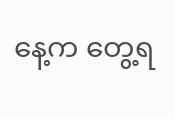နေ့က တွေ့ရ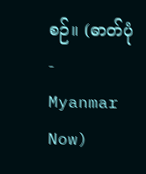စဉ်။ (ဓာတ်ပုံ- Myanmar Now)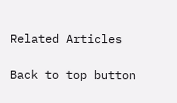Related Articles

Back to top button